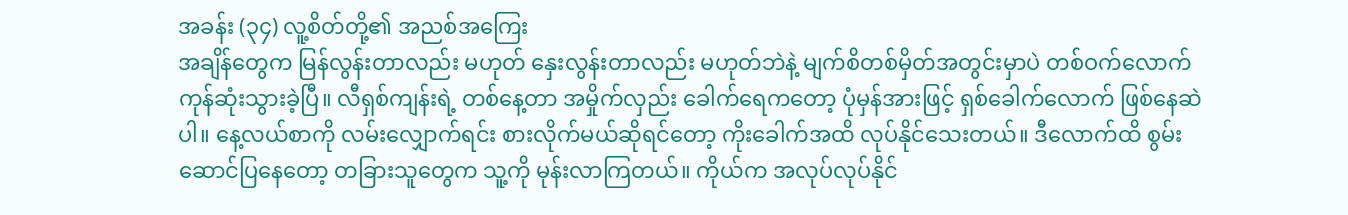အခန်း (၃၄) လူ့စိတ်တို့၏ အညစ်အကြေး
အချိန်တွေက မြန်လွန်းတာလည်း မဟုတ် နှေးလွန်းတာလည်း မဟုတ်ဘဲနဲ့ မျက်စိတစ်မှိတ်အတွင်းမှာပဲ တစ်ဝက်လောက် ကုန်ဆုံးသွားခဲ့ပြီ။ လီရှစ်ကျန်းရဲ့ တစ်နေ့တာ အမှိုက်လှည်း ခေါက်ရေကတော့ ပုံမှန်အားဖြင့် ရှစ်ခေါက်လောက် ဖြစ်နေဆဲပါ။ နေ့လယ်စာကို လမ်းလျှောက်ရင်း စားလိုက်မယ်ဆိုရင်တော့ ကိုးခေါက်အထိ လုပ်နိုင်သေးတယ်။ ဒီလောက်ထိ စွမ်းဆောင်ပြနေတော့ တခြားသူတွေက သူ့ကို မုန်းလာကြတယ်။ ကိုယ်က အလုပ်လုပ်နိုင်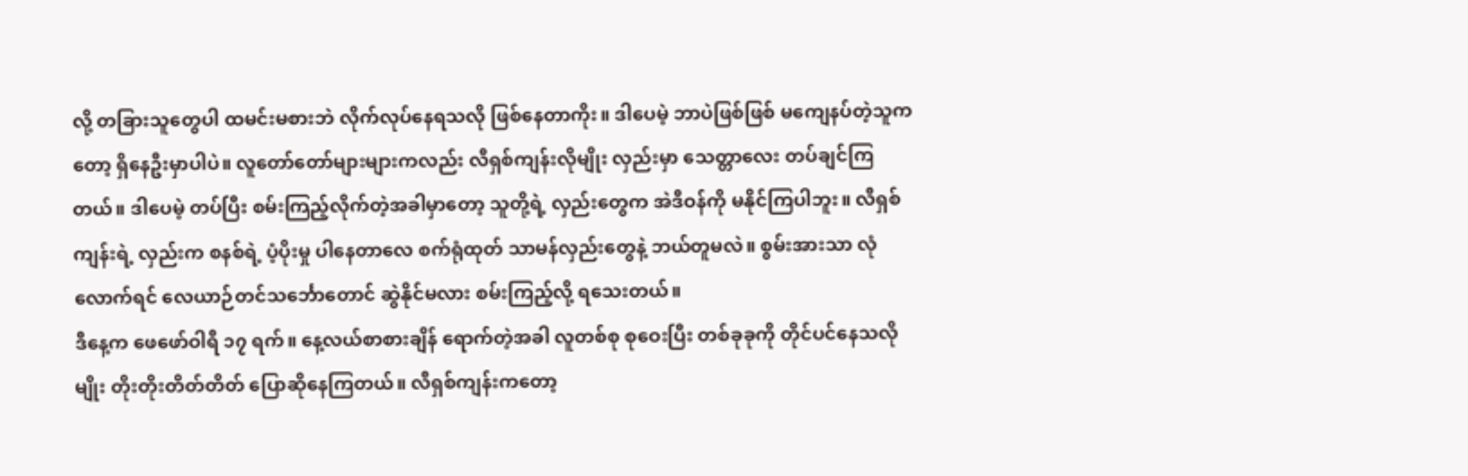လို့ တခြားသူတွေပါ ထမင်းမစားဘဲ လိုက်လုပ်နေရသလို ဖြစ်နေတာကိုး။ ဒါပေမဲ့ ဘာပဲဖြစ်ဖြစ် မကျေနပ်တဲ့သူကတော့ ရှိနေဦးမှာပါပဲ။ လူတော်တော်များများကလည်း လီရှစ်ကျန်းလိုမျိုး လှည်းမှာ သေတ္တာလေး တပ်ချင်ကြတယ်။ ဒါပေမဲ့ တပ်ပြီး စမ်းကြည့်လိုက်တဲ့အခါမှာတော့ သူတို့ရဲ့ လှည်းတွေက အဲဒီဝန်ကို မနိုင်ကြပါဘူး။ လီရှစ်ကျန်းရဲ့ လှည်းက စနစ်ရဲ့ ပံ့ပိုးမှု ပါနေတာလေ စက်ရုံထုတ် သာမန်လှည်းတွေနဲ့ ဘယ်တူမလဲ။ စွမ်းအားသာ လုံလောက်ရင် လေယာဉ်တင်သင်္ဘောတောင် ဆွဲနိုင်မလား စမ်းကြည့်လို့ ရသေးတယ်။
ဒီနေ့က ဖေဖော်ဝါရီ ၁၇ ရက်။ နေ့လယ်စာစားချိန် ရောက်တဲ့အခါ လူတစ်စု စုဝေးပြီး တစ်ခုခုကို တိုင်ပင်နေသလိုမျိုး တိုးတိုးတိတ်တိတ် ပြောဆိုနေကြတယ်။ လီရှစ်ကျန်းကတော့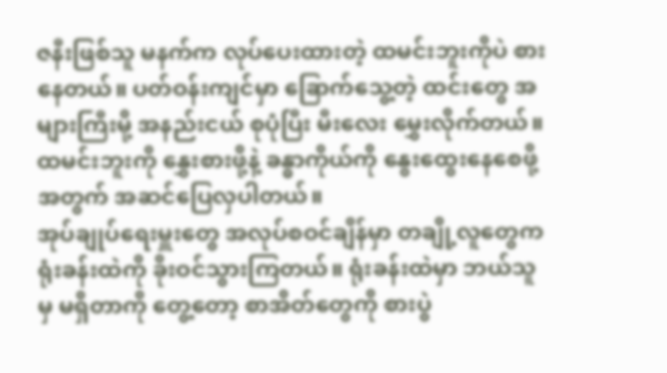ဇနီးဖြစ်သူ မနက်က လုပ်ပေးထားတဲ့ ထမင်းဘူးကိုပဲ စားနေတယ်။ ပတ်ဝန်းကျင်မှာ ခြောက်သွေ့တဲ့ ထင်းတွေ အများကြီးမို့ အနည်းငယ် စုပုံပြီး မီးလေး မွှေးလိုက်တယ်။ ထမင်းဘူးကို နွှေးစားဖို့နဲ့ ခန္ဓာကိုယ်ကို နွေးထွေးနေစေဖို့အတွက် အဆင်ပြေလှပါတယ်။
အုပ်ချုပ်ရေးမှူးတွေ အလုပ်စဝင်ချိန်မှာ တချို့လူတွေက ရုံးခန်းထဲကို ခိုးဝင်သွားကြတယ်။ ရုံးခန်းထဲမှာ ဘယ်သူမှ မရှိတာကို တွေ့တော့ စာအိတ်တွေကို စားပွဲ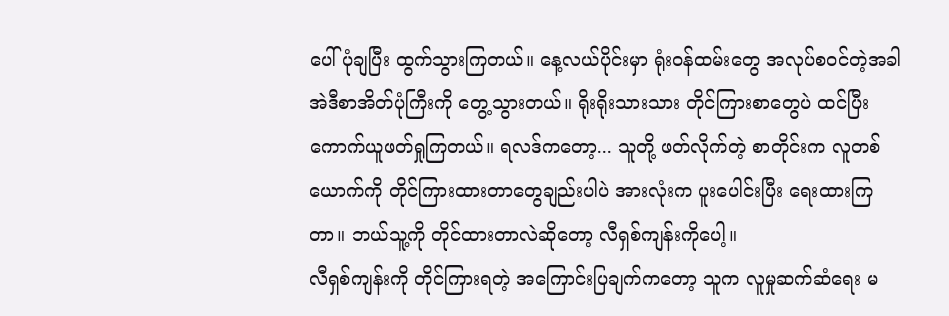ပေါ် ပုံချပြီး ထွက်သွားကြတယ်။ နေ့လယ်ပိုင်းမှာ ရုံးဝန်ထမ်းတွေ အလုပ်စဝင်တဲ့အခါ အဲဒီစာအိတ်ပုံကြီးကို တွေ့သွားတယ်။ ရိုးရိုးသားသား တိုင်ကြားစာတွေပဲ ထင်ပြီး ကောက်ယူဖတ်ရှုကြတယ်။ ရလဒ်ကတော့... သူတို့ ဖတ်လိုက်တဲ့ စာတိုင်းက လူတစ်ယောက်ကို တိုင်ကြားထားတာတွေချည်းပါပဲ အားလုံးက ပူးပေါင်းပြီး ရေးထားကြတာ။ ဘယ်သူ့ကို တိုင်ထားတာလဲဆိုတော့ လီရှစ်ကျန်းကိုပေါ့။
လီရှစ်ကျန်းကို တိုင်ကြားရတဲ့ အကြောင်းပြချက်ကတော့ သူက လူမှုဆက်ဆံရေး မ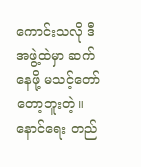ကောင်းသလို ဒီအဖွဲ့ထဲမှာ ဆက်နေဖို့ မသင့်တော်တော့ဘူးတဲ့။ နောင်ရေး တည်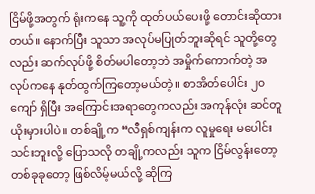ငြိမ်ဖို့အတွက် ရုံးကနေ သူ့ကို ထုတ်ပယ်ပေးဖို့ တောင်းဆိုထားတယ်။ နောက်ပြီး သူသာ အလုပ်မပြုတ်ဘူးဆိုရင် သူတို့တွေလည်း ဆက်လုပ်ဖို့ စိတ်မပါတော့ဘဲ အမှိုက်ကောက်တဲ့ အလုပ်ကနေ နုတ်ထွက်ကြတော့မယ်တဲ့။ စာအိတ်ပေါင်း ၂၀ ကျော် ရှိပြီး အကြောင်းအရာတွေကလည်း အကုန်လုံး ဆင်တူယိုးမှားပါပဲ။ တစ်ချို့က “လီရှစ်ကျန်းက လူမှုရေး မပေါင်းသင်းဘူးလို့ ပြောသလို တချို့ကလည်း သူက ငြိမ်လွန်းတော့ တစ်ခုခုတော့ ဖြစ်လိမ့်မယ်လို့ ဆိုကြ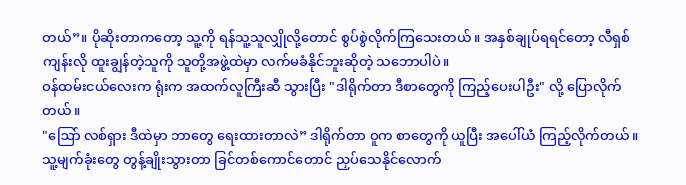တယ်”။ ပိုဆိုးတာကတော့ သူ့ကို ရန်သူ့သူလျှိုလို့တောင် စွပ်စွဲလိုက်ကြသေးတယ်။ အနှစ်ချုပ်ရရင်တော့ လီရှစ်ကျန်းလို ထူးချွန်တဲ့သူကို သူတို့အဖွဲ့ထဲမှာ လက်မခံနိုင်ဘူးဆိုတဲ့ သဘောပါပဲ။
ဝန်ထမ်းငယ်လေးက ရုံးက အထက်လူကြီးဆီ သွားပြီး "ဒါရိုက်တာ ဒီစာတွေကို ကြည့်ပေးပါဦး" လို့ ပြောလိုက်တယ်။
"ဩော် လစ်ရှား ဒီထဲမှာ ဘာတွေ ရေးထားတာလဲ” ဒါရိုက်တာ ဝူက စာတွေကို ယူပြီး အပေါ်ယံ ကြည့်လိုက်တယ်။ သူ့မျက်ခုံးတွေ တွန့်ချိုးသွားတာ ခြင်တစ်ကောင်တောင် ညှပ်သေနိုင်လောက်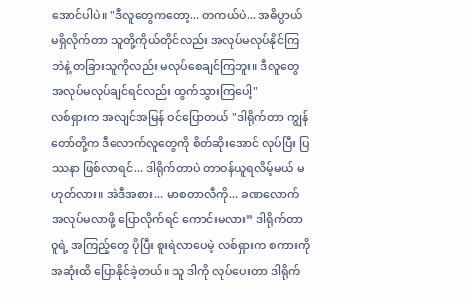အောင်ပါပဲ။ "ဒီလူတွေကတော့... တကယ်ပဲ... အဓိပ္ပာယ် မရှိလိုက်တာ သူတို့ကိုယ်တိုင်လည်း အလုပ်မလုပ်နိုင်ကြဘဲနဲ့ တခြားသူကိုလည်း မလုပ်စေချင်ကြဘူး။ ဒီလူတွေ အလုပ်မလုပ်ချင်ရင်လည်း ထွက်သွားကြပေါ့"
လစ်ရှားက အလျင်အမြန် ဝင်ပြောတယ် "ဒါရိုက်တာ ကျွန်တော်တို့က ဒီလောက်လူတွေကို စိတ်ဆိုးအောင် လုပ်ပြီး ပြဿနာ ဖြစ်လာရင်... ဒါရိုက်တာပဲ တာဝန်ယူရလိမ့်မယ် မဟုတ်လား။ အဲဒီအစား... မာစတာလီကို... ခဏလောက် အလုပ်မလာဖို့ ပြောလိုက်ရင် ကောင်းမလား” ဒါရိုက်တာ ဝူရဲ့ အကြည့်တွေ ပိုပြီး စူးရဲလာပေမဲ့ လစ်ရှားက စကားကို အဆုံးထိ ပြောနိုင်ခဲ့တယ်။ သူ ဒါကို လုပ်ပေးတာ ဒါရိုက်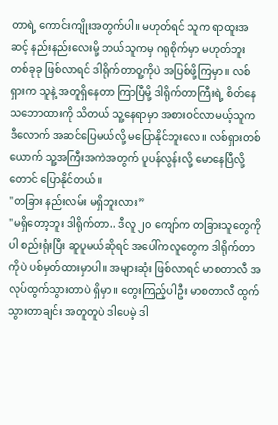တာရဲ့ ကောင်းကျိုးအတွက်ပါ။ မဟုတ်ရင် သူက ရာထူးအဆင့် နည်းနည်းလေးမို့ ဘယ်သူကမှ ဂရုစိုက်မှာ မဟုတ်ဘူး တစ်ခုခု ဖြစ်လာရင် ဒါရိုက်တာဝူ့ကိုပဲ အပြစ်ဖို့ကြမှာ။ လစ်ရှားက သူနဲ့ အတူရှိနေတာ ကြာပြီမို့ ဒါရိုက်တာကြီးရဲ့ စိတ်နေသဘောထားကို သိတယ် သူ့နေရာမှာ အစားဝင်လာမယ့်သူက ဒီလောက် အဆင်ပြေမယ်လို့ မပြောနိုင်ဘူးလေ။ လစ်ရှားတစ်ယောက် သူ့အကြီးအကဲအတွက် ပူပန်လွန်းလို့ မောနေပြီလို့တောင် ပြောနိုင်တယ်။
"တခြား နည်းလမ်း မရှိဘူးလား”
"မရှိတော့ဘူး ဒါရိုက်တာ.. ဒီလူ ၂၀ ကျော်က တခြားသူတွေကိုပါ စည်းရုံးပြီး ဆူပူမယ်ဆိုရင် အပေါ်ကလူတွေက ဒါရိုက်တာကိုပဲ ပစ်မှတ်ထားမှာပါ။ အများဆုံး ဖြစ်လာရင် မာစတာလီ အလုပ်ထွက်သွားတာပဲ ရှိမှာ။ တွေးကြည့်ပါဦး မာစတာလီ ထွက်သွားတာချင်း အတူတူပဲ ဒါပေမဲ့ ဒါ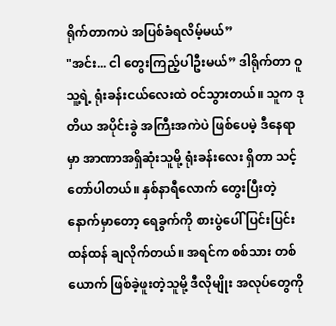ရိုက်တာကပဲ အပြစ်ခံရလိမ့်မယ်”
"အင်း... ငါ တွေးကြည့်ပါဦးမယ်” ဒါရိုက်တာ ဝူ သူ့ရဲ့ ရုံးခန်းငယ်လေးထဲ ဝင်သွားတယ်။ သူက ဒုတိယ အပိုင်းခွဲ အကြီးအကဲပဲ ဖြစ်ပေမဲ့ ဒီနေရာမှာ အာဏာအရှိဆုံးသူမို့ ရုံးခန်းလေး ရှိတာ သင့်တော်ပါတယ်။ နှစ်နာရီလောက် တွေးပြီးတဲ့နောက်မှာတော့ ရေခွက်ကို စားပွဲပေါ် ပြင်းပြင်းထန်ထန် ချလိုက်တယ်။ အရင်က စစ်သား တစ်ယောက် ဖြစ်ခဲ့ဖူးတဲ့သူမို့ ဒီလိုမျိုး အလုပ်တွေကို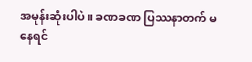အမုန်းဆုံးပါပဲ။ ခဏခဏ ပြဿနာတက် မနေရင်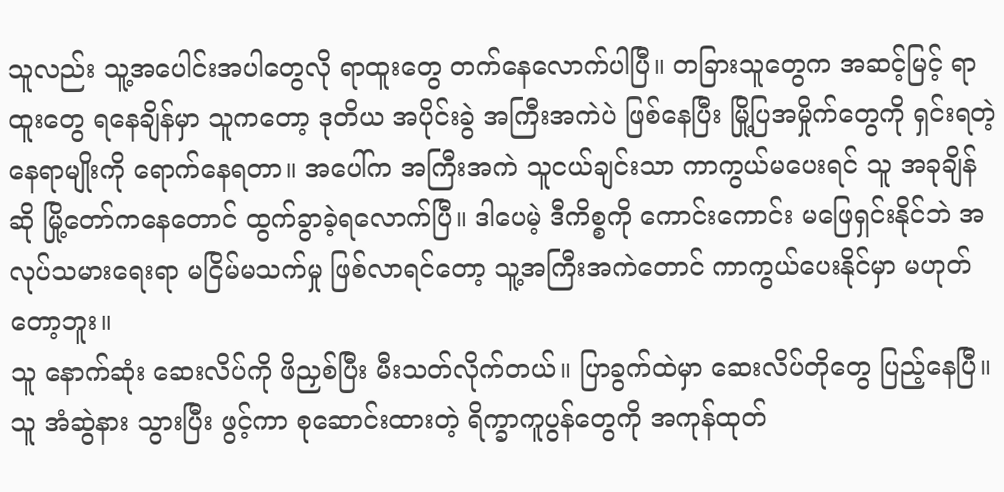သူလည်း သူ့အပေါင်းအပါတွေလို ရာထူးတွေ တက်နေလောက်ပါပြီ။ တခြားသူတွေက အဆင့်မြင့် ရာထူးတွေ ရနေချိန်မှာ သူကတော့ ဒုတိယ အပိုင်းခွဲ အကြီးအကဲပဲ ဖြစ်နေပြီး မြို့ပြအမှိုက်တွေကို ရှင်းရတဲ့ နေရာမျိုးကို ရောက်နေရတာ။ အပေါ်က အကြီးအကဲ သူငယ်ချင်းသာ ကာကွယ်မပေးရင် သူ အခုချိန်ဆို မြို့တော်ကနေတောင် ထွက်ခွာခဲ့ရလောက်ပြီ။ ဒါပေမဲ့ ဒီကိစ္စကို ကောင်းကောင်း မဖြေရှင်းနိုင်ဘဲ အလုပ်သမားရေးရာ မငြိမ်မသက်မှု ဖြစ်လာရင်တော့ သူ့အကြီးအကဲတောင် ကာကွယ်ပေးနိုင်မှာ မဟုတ်တော့ဘူး။
သူ နောက်ဆုံး ဆေးလိပ်ကို ဖိညှစ်ပြီး မီးသတ်လိုက်တယ်။ ပြာခွက်ထဲမှာ ဆေးလိပ်တိုတွေ ပြည့်နေပြီ။ သူ အံဆွဲနား သွားပြီး ဖွင့်ကာ စုဆောင်းထားတဲ့ ရိက္ခာကူပွန်တွေကို အကုန်ထုတ်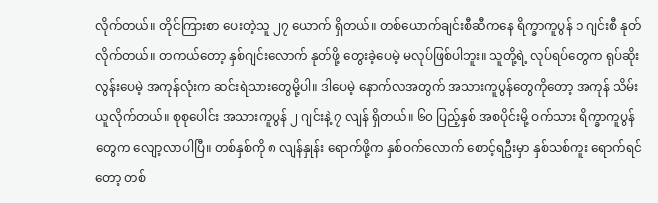လိုက်တယ်။ တိုင်ကြားစာ ပေးတဲ့သူ ၂၇ ယောက် ရှိတယ်။ တစ်ယောက်ချင်းစီဆီကနေ ရိက္ခာကူပွန် ၁ ဂျင်းစီ နုတ်လိုက်တယ်။ တကယ်တော့ နှစ်ဂျင်းလောက် နုတ်ဖို့ တွေးခဲ့ပေမဲ့ မလုပ်ဖြစ်ပါဘူး။ သူတို့ရဲ့ လုပ်ရပ်တွေက ရုပ်ဆိုးလွန်းပေမဲ့ အကုန်လုံးက ဆင်းရဲသားတွေမို့ပါ။ ဒါပေမဲ့ နောက်လအတွက် အသားကူပွန်တွေကိုတော့ အကုန် သိမ်းယူလိုက်တယ်။ စုစုပေါင်း အသားကူပွန် ၂ ဂျင်းနဲ့ ၇ လျန် ရှိတယ်။ ၆၀ ပြည့်နှစ် အစပိုင်းမို့ ဝက်သား ရိက္ခာကူပွန်တွေက လျော့လာပါပြီ။ တစ်နှစ်ကို ၈ လျန်နှုန်း ရောက်ဖို့က နှစ်ဝက်လောက် စောင့်ရဦးမှာ နှစ်သစ်ကူး ရောက်ရင်တော့ တစ်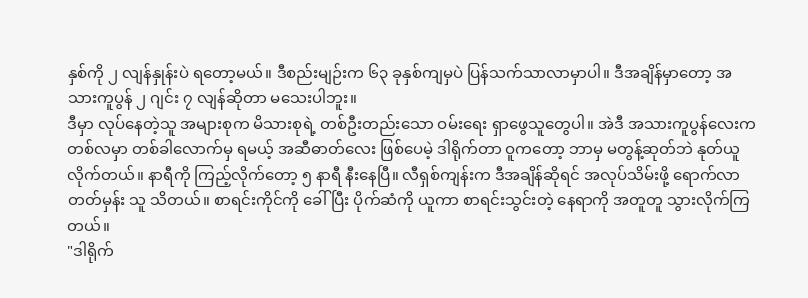နှစ်ကို ၂ လျန်နှုန်းပဲ ရတော့မယ်။ ဒီစည်းမျဉ်းက ၆၃ ခုနှစ်ကျမှပဲ ပြန်သက်သာလာမှာပါ။ ဒီအချိန်မှာတော့ အသားကူပွန် ၂ ဂျင်း ၇ လျန်ဆိုတာ မသေးပါဘူး။
ဒီမှာ လုပ်နေတဲ့သူ အများစုက မိသားစုရဲ့ တစ်ဦးတည်းသော ဝမ်းရေး ရှာဖွေသူတွေပါ။ အဲဒီ အသားကူပွန်လေးက တစ်လမှာ တစ်ခါလောက်မှ ရမယ့် အဆီဓာတ်လေး ဖြစ်ပေမဲ့ ဒါရိုက်တာ ဝူကတော့ ဘာမှ မတွန့်ဆုတ်ဘဲ နုတ်ယူလိုက်တယ်။ နာရီကို ကြည့်လိုက်တော့ ၅ နာရီ နီးနေပြီ။ လီရှစ်ကျန်းက ဒီအချိန်ဆိုရင် အလုပ်သိမ်းဖို့ ရောက်လာတတ်မှန်း သူ သိတယ်။ စာရင်းကိုင်ကို ခေါ်ပြီး ပိုက်ဆံကို ယူကာ စာရင်းသွင်းတဲ့ နေရာကို အတူတူ သွားလိုက်ကြတယ်။
"ဒါရိုက်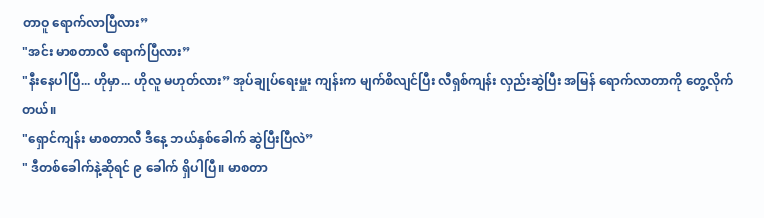တာဝူ ရောက်လာပြီလား”
"အင်း မာစတာလီ ရောက်ပြီလား”
"နီးနေပါပြီ... ဟိုမှာ... ဟိုလူ မဟုတ်လား” အုပ်ချုပ်ရေးမှူး ကျန်းက မျက်စိလျင်ပြီး လီရှစ်ကျန်း လှည်းဆွဲပြီး အမြန် ရောက်လာတာကို တွေ့လိုက်တယ်။
"ရှောင်ကျန်း မာစတာလီ ဒီနေ့ ဘယ်နှစ်ခေါက် ဆွဲပြီးပြီလဲ”
" ဒီတစ်ခေါက်နဲ့ဆိုရင် ၉ ခေါက် ရှိပါပြီ။ မာစတာ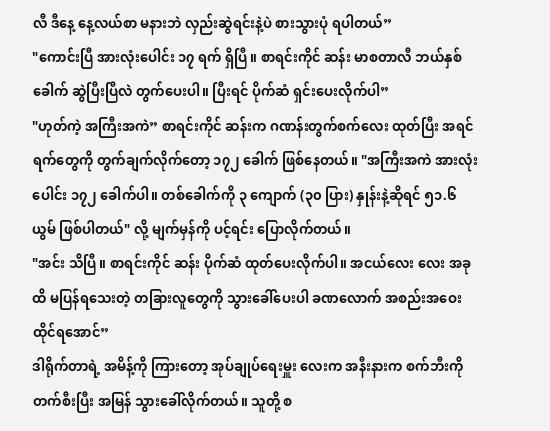လီ ဒီနေ့ နေ့လယ်စာ မနားဘဲ လှည်းဆွဲရင်းနဲ့ပဲ စားသွားပုံ ရပါတယ်”
"ကောင်းပြီ အားလုံးပေါင်း ၁၇ ရက် ရှိပြီ။ စာရင်းကိုင် ဆန်း မာစတာလီ ဘယ်နှစ်ခေါက် ဆွဲပြီးပြီလဲ တွက်ပေးပါ။ ပြီးရင် ပိုက်ဆံ ရှင်းပေးလိုက်ပါ”
"ဟုတ်ကဲ့ အကြီးအကဲ” စာရင်းကိုင် ဆန်းက ဂဏန်းတွက်စက်လေး ထုတ်ပြီး အရင်ရက်တွေကို တွက်ချက်လိုက်တော့ ၁၇၂ ခေါက် ဖြစ်နေတယ်။ "အကြီးအကဲ အားလုံးပေါင်း ၁၇၂ ခေါက်ပါ။ တစ်ခေါက်ကို ၃ ကျောက် (၃၀ ပြား) နှုန်းနဲ့ဆိုရင် ၅၁.၆ ယွမ် ဖြစ်ပါတယ်" လို့ မျက်မှန်ကို ပင့်ရင်း ပြောလိုက်တယ်။
"အင်း သိပြီ။ စာရင်းကိုင် ဆန်း ပိုက်ဆံ ထုတ်ပေးလိုက်ပါ။ အငယ်လေး လေး အခုထိ မပြန်ရသေးတဲ့ တခြားလူတွေကို သွားခေါ်ပေးပါ ခဏလောက် အစည်းအဝေး ထိုင်ရအောင်”
ဒါရိုက်တာရဲ့ အမိန့်ကို ကြားတော့ အုပ်ချုပ်ရေးမှူး လေးက အနီးနားက စက်ဘီးကို တက်စီးပြီး အမြန် သွားခေါ်လိုက်တယ်။ သူတို့ စ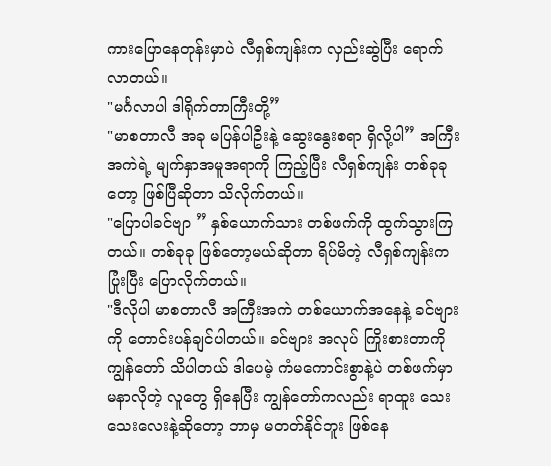ကားပြောနေတုန်းမှာပဲ လီရှစ်ကျန်းက လှည်းဆွဲပြီး ရောက်လာတယ်။
"မင်္ဂလာပါ ဒါရိုက်တာကြီးတို့”
"မာစတာလီ အခု မပြန်ပါဦးနဲ့ ဆွေးနွေးစရာ ရှိလို့ပါ” အကြီးအကဲရဲ့ မျက်နှာအမူအရာကို ကြည့်ပြီး လီရှစ်ကျန်း တစ်ခုခုတော့ ဖြစ်ပြီဆိုတာ သိလိုက်တယ်။
"ပြောပါခင်ဗျာ ” နှစ်ယောက်သား တစ်ဖက်ကို ထွက်သွားကြတယ်။ တစ်ခုခု ဖြစ်တော့မယ်ဆိုတာ ရိပ်မိတဲ့ လီရှစ်ကျန်းက ပြုံးပြီး ပြောလိုက်တယ်။
"ဒီလိုပါ မာစတာလီ အကြီးအကဲ တစ်ယောက်အနေနဲ့ ခင်ဗျားကို တောင်းပန်ချင်ပါတယ်။ ခင်ဗျား အလုပ် ကြိုးစားတာကို ကျွန်တော် သိပါတယ် ဒါပေမဲ့ ကံမကောင်းစွာနဲ့ပဲ တစ်ဖက်မှာ မနာလိုတဲ့ လူတွေ ရှိနေပြီး ကျွန်တော်ကလည်း ရာထူး သေးသေးလေးနဲ့ဆိုတော့ ဘာမှ မတတ်နိုင်ဘူး ဖြစ်နေ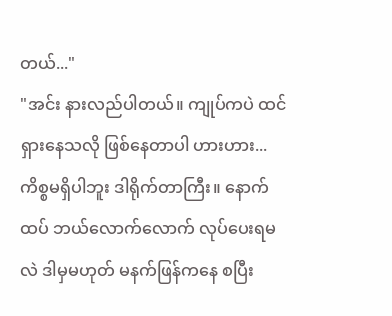တယ်..."
"အင်း နားလည်ပါတယ်။ ကျုပ်ကပဲ ထင်ရှားနေသလို ဖြစ်နေတာပါ ဟားဟား... ကိစ္စမရှိပါဘူး ဒါရိုက်တာကြီး။ နောက်ထပ် ဘယ်လောက်လောက် လုပ်ပေးရမလဲ ဒါမှမဟုတ် မနက်ဖြန်ကနေ စပြီး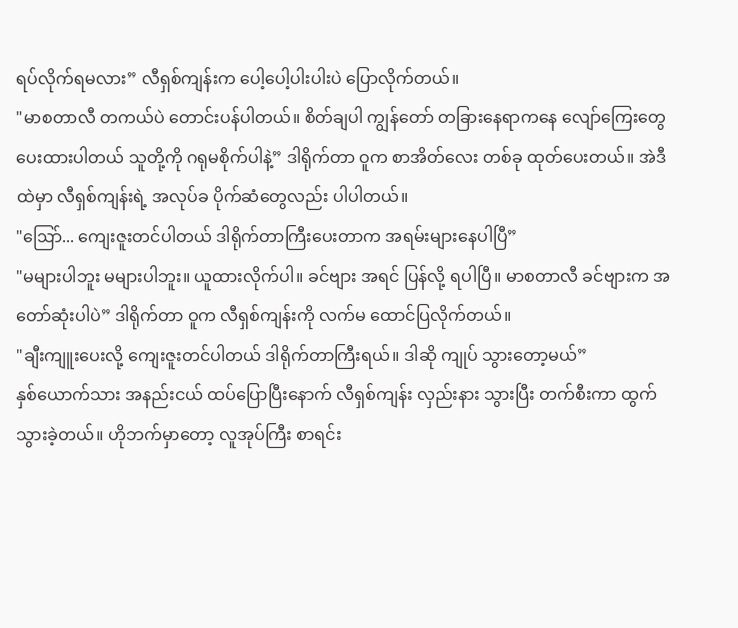ရပ်လိုက်ရမလား” လီရှစ်ကျန်းက ပေါ့ပေါ့ပါးပါးပဲ ပြောလိုက်တယ်။
"မာစတာလီ တကယ်ပဲ တောင်းပန်ပါတယ်။ စိတ်ချပါ ကျွန်တော် တခြားနေရာကနေ လျော်ကြေးတွေ ပေးထားပါတယ် သူတို့ကို ဂရုမစိုက်ပါနဲ့” ဒါရိုက်တာ ဝူက စာအိတ်လေး တစ်ခု ထုတ်ပေးတယ်။ အဲဒီထဲမှာ လီရှစ်ကျန်းရဲ့ အလုပ်ခ ပိုက်ဆံတွေလည်း ပါပါတယ်။
"ဩော်... ကျေးဇူးတင်ပါတယ် ဒါရိုက်တာကြီးပေးတာက အရမ်းများနေပါပြီ”
"မများပါဘူး မများပါဘူး။ ယူထားလိုက်ပါ။ ခင်ဗျား အရင် ပြန်လို့ ရပါပြီ။ မာစတာလီ ခင်ဗျားက အတော်ဆုံးပါပဲ” ဒါရိုက်တာ ဝူက လီရှစ်ကျန်းကို လက်မ ထောင်ပြလိုက်တယ်။
"ချီးကျူးပေးလို့ ကျေးဇူးတင်ပါတယ် ဒါရိုက်တာကြီးရယ်။ ဒါဆို ကျုပ် သွားတော့မယ်”
နှစ်ယောက်သား အနည်းငယ် ထပ်ပြောပြီးနောက် လီရှစ်ကျန်း လှည်းနား သွားပြီး တက်စီးကာ ထွက်သွားခဲ့တယ်။ ဟိုဘက်မှာတော့ လူအုပ်ကြီး စာရင်း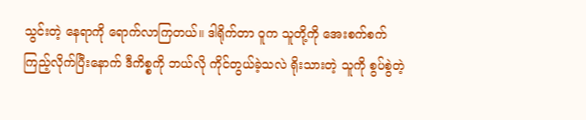သွင်းတဲ့ နေရာကို ရောက်လာကြတယ်။ ဒါရိုက်တာ ဝူက သူတို့ကို အေးစက်စက် ကြည့်လိုက်ပြီးနောက် ဒီကိစ္စကို ဘယ်လို ကိုင်တွယ်ခဲ့သလဲ ရိုးသားတဲ့ သူကို စွပ်စွဲတဲ့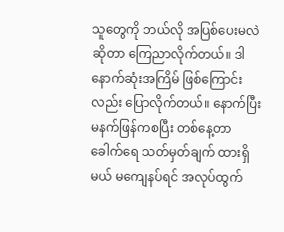သူတွေကို ဘယ်လို အပြစ်ပေးမလဲဆိုတာ ကြေညာလိုက်တယ်။ ဒါ နောက်ဆုံးအကြိမ် ဖြစ်ကြောင်းလည်း ပြောလိုက်တယ်။ နောက်ပြီး မနက်ဖြန်ကစပြီး တစ်နေ့တာ ခေါက်ရေ သတ်မှတ်ချက် ထားရှိမယ် မကျေနပ်ရင် အလုပ်ထွက်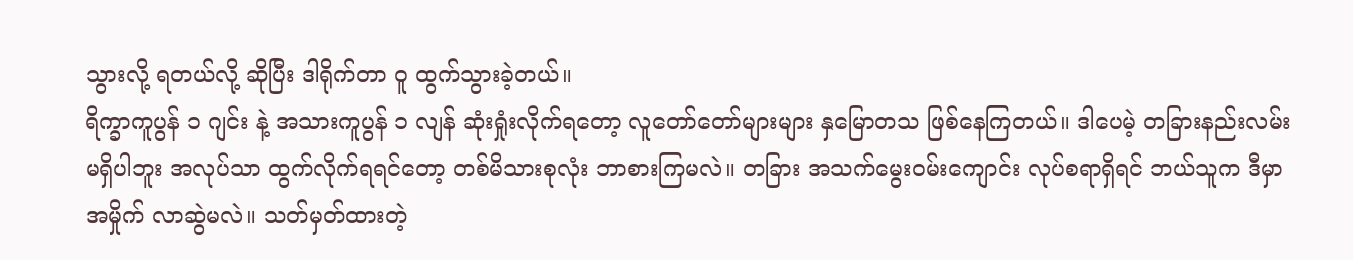သွားလို့ ရတယ်လို့ ဆိုပြီး ဒါရိုက်တာ ဝူ ထွက်သွားခဲ့တယ်။
ရိက္ခာကူပွန် ၁ ဂျင်း နဲ့ အသားကူပွန် ၁ လျန် ဆုံးရှုံးလိုက်ရတော့ လူတော်တော်များများ နှမြောတသ ဖြစ်နေကြတယ်။ ဒါပေမဲ့ တခြားနည်းလမ်း မရှိပါဘူး အလုပ်သာ ထွက်လိုက်ရရင်တော့ တစ်မိသားစုလုံး ဘာစားကြမလဲ။ တခြား အသက်မွေးဝမ်းကျောင်း လုပ်စရာရှိရင် ဘယ်သူက ဒီမှာ အမှိုက် လာဆွဲမလဲ။ သတ်မှတ်ထားတဲ့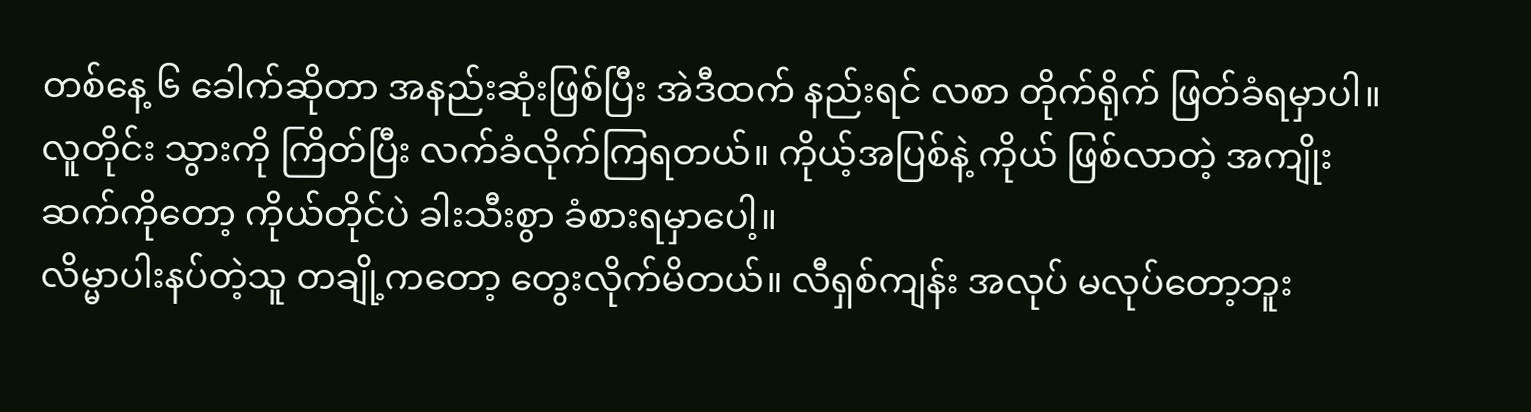တစ်နေ့ ၆ ခေါက်ဆိုတာ အနည်းဆုံးဖြစ်ပြီး အဲဒီထက် နည်းရင် လစာ တိုက်ရိုက် ဖြတ်ခံရမှာပါ။ လူတိုင်း သွားကို ကြိတ်ပြီး လက်ခံလိုက်ကြရတယ်။ ကိုယ့်အပြစ်နဲ့ ကိုယ် ဖြစ်လာတဲ့ အကျိုးဆက်ကိုတော့ ကိုယ်တိုင်ပဲ ခါးသီးစွာ ခံစားရမှာပေါ့။
လိမ္မာပါးနပ်တဲ့သူ တချို့ကတော့ တွေးလိုက်မိတယ်။ လီရှစ်ကျန်း အလုပ် မလုပ်တော့ဘူး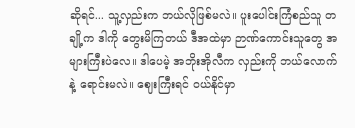ဆိုရင်... သူ့လှည်းက ဘယ်လိုဖြစ်မလဲ။ ပူးပေါင်းကြံစည်သူ တချို့က ဒါကို တွေးမိကြတယ် ဒီအထဲမှာ ဉာဏ်ကောင်းသူတွေ အများကြီးပဲလေ။ ဒါပေမဲ့ အဘိုးအိုလီက လှည်းကို ဘယ်လောက်နဲ့ ရောင်းမလဲ။ ဈေးကြီးရင် ဝယ်နိုင်မှာ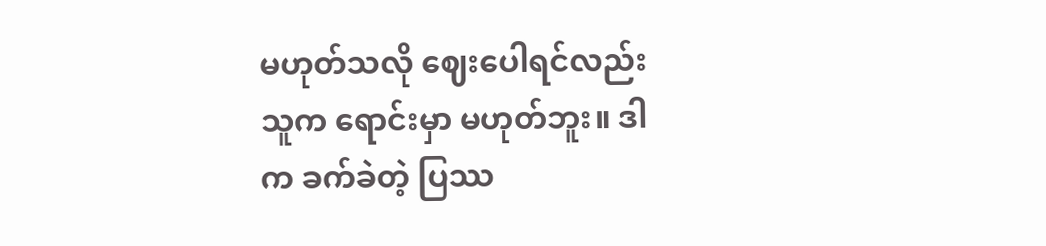မဟုတ်သလို ဈေးပေါရင်လည်း သူက ရောင်းမှာ မဟုတ်ဘူး။ ဒါက ခက်ခဲတဲ့ ပြဿ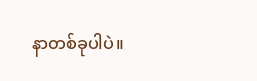နာတစ်ခုပါပဲ။